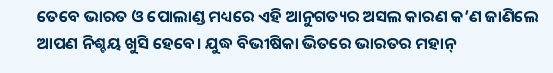ତେବେ ଭାରତ ଓ ପୋଲାଣ୍ଡ ମଧ୍ୟରେ ଏହି ଆନୁଗତ୍ୟର ଅସଲ କାରଣ କ’ଣ ଜାଣିଲେ ଆପଣ ନିଶ୍ଚୟ ଖୁସି ହେବେ। ଯୁଦ୍ଧ ବିଭୀଷିକା ଭିତରେ ଭାରତର ମହାନ୍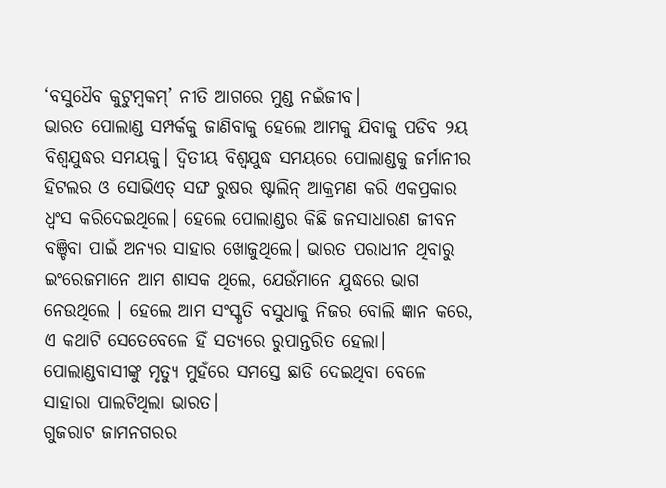‘ବସୁଧୈବ କୁଟୁମ୍ବକମ୍’ ନୀତି ଆଗରେ ମୁଣ୍ଡ ନଇଁଜୀବ।
ଭାରତ ପୋଲାଣ୍ଡ ସମ୍ପର୍କକୁ ଜାଣିବାକୁ ହେଲେ ଆମକୁ ଯିବାକୁ ପଡିବ ୨ୟ ବିଶ୍ୱଯୁଦ୍ଧର ସମୟକୁ। ଦ୍ୱିତୀୟ ବିଶ୍ୱଯୁଦ୍ଧ ସମୟରେ ପୋଲାଣ୍ଡକୁ ଜର୍ମାନୀର ହିଟଲର ଓ ସୋଭିଏତ୍ ସଙ୍ଘ ରୁଷର ଷ୍ଟାଲିନ୍ ଆକ୍ରମଣ କରି ଏକପ୍ରକାର ଧ୍ୱଂସ କରିଦେଇଥିଲେ। ହେଲେ ପୋଲାଣ୍ଡର କିଛି ଜନସାଧାରଣ ଜୀବନ ବଞ୍ଚିବା ପାଇଁ ଅନ୍ୟର ସାହାର ଖୋଜୁଥିଲେ। ଭାରତ ପରାଧୀନ ଥିବାରୁ ଇଂରେଜମାନେ ଆମ ଶାସକ ଥିଲେ, ଯେଉଁମାନେ ଯୁଦ୍ଧରେ ଭାଗ ନେଉଥିଲେ । ହେଲେ ଆମ ସଂସ୍କୃତି ବସୁଧାକୁ ନିଜର ବୋଲି ଜ୍ଞାନ କରେ, ଏ କଥାଟି ସେତେବେଳେ ହିଁ ସତ୍ୟରେ ରୁପାନ୍ତରିତ ହେଲା।
ପୋଲାଣ୍ଡବାସୀଙ୍କୁ ମୃତ୍ୟୁ ମୁହଁରେ ସମସ୍ତେ ଛାଡି ଦେଇଥିବା ବେଳେ ସାହାରା ପାଲଟିଥିଲା ଭାରତ।
ଗୁଜରାଟ ଜାମନଗରର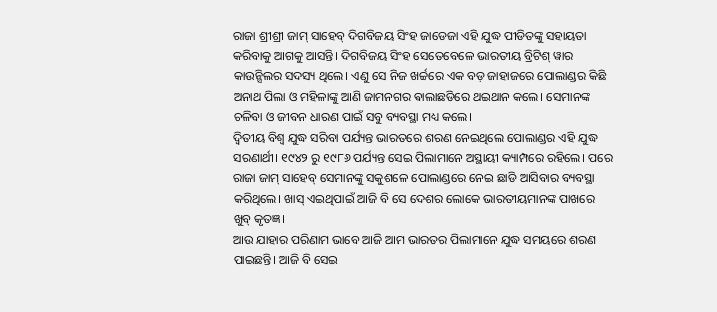ରାଜା ଶ୍ରୀଶ୍ରୀ ଜାମ୍ ସାହେବ୍ ଦିଗବିଜୟ ସିଂହ ଜାଡେଜା ଏହି ଯୁଦ୍ଧ ପୀଡିତଙ୍କୁ ସହାୟତା କରିବାକୁ ଆଗକୁ ଆସନ୍ତି। ଦିଗବିଜୟ ସିଂହ ସେତେବେଳେ ଭାରତୀୟ ବ୍ରିଟିଶ୍ ୱାର କାଉନ୍ସିଲର ସଦସ୍ୟ ଥିଲେ। ଏଣୁ ସେ ନିଜ ଖର୍ଚ୍ଚରେ ଏକ ବଡ଼ ଜାହାଜରେ ପୋଲାଣ୍ଡର କିଛି ଅନାଥ ପିଲା ଓ ମହିଳାଙ୍କୁ ଆଣି ଜାମନଗର ଵାଲାଛଡିରେ ଥଇଥାନ କଲେ। ସେମାନଙ୍କ ଚଳିବା ଓ ଜୀବନ ଧାରଣ ପାଇଁ ସବୁ ବ୍ୟବସ୍ଥା ମଧ୍ୟ କଲେ।
ଦ୍ୱିତୀୟ ବିଶ୍ୱ ଯୁଦ୍ଧ ସରିବା ପର୍ଯ୍ୟନ୍ତ ଭାରତରେ ଶରଣ ନେଇଥିଲେ ପୋଲାଣ୍ଡର ଏହି ଯୁଦ୍ଧ ସରଣାର୍ଥୀ। ୧୯୪୨ ରୁ ୧୯୮୬ ପର୍ଯ୍ୟନ୍ତ ସେଇ ପିଲାମାନେ ଅସ୍ଥାୟୀ କ୍ୟାମ୍ପରେ ରହିଲେ। ପରେ ରାଜା ଜାମ୍ ସାହେବ୍ ସେମାନଙ୍କୁ ସକୁଶଳେ ପୋଲାଣ୍ଡରେ ନେଇ ଛାଡି ଆସିବାର ବ୍ୟବସ୍ଥା କରିଥିଲେ। ଖାସ୍ ଏଇଥିପାଇଁ ଆଜି ବି ସେ ଦେଶର ଲୋକେ ଭାରତୀୟମାନଙ୍କ ପାଖରେ ଖୁବ୍ କୃତଜ୍ଞ।
ଆଉ ଯାହାର ପରିଣାମ ଭାବେ ଆଜି ଆମ ଭାରତର ପିଲାମାନେ ଯୁଦ୍ଧ ସମୟରେ ଶରଣ ପାଇଛନ୍ତି। ଆଜି ବି ସେଇ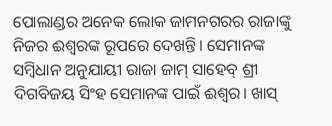ପୋଲାଣ୍ଡର ଅନେକ ଲୋକ ଜାମନଗରର ରାଜାଙ୍କୁ ନିଜର ଈଶ୍ୱରଙ୍କ ରୂପରେ ଦେଖନ୍ତି। ସେମାନଙ୍କ ସମ୍ବିଧାନ ଅନୁଯାୟୀ ରାଜା ଜାମ୍ ସାହେବ୍ ଶ୍ରୀ ଦିଗବିଜୟ ସିଂହ ସେମାନଙ୍କ ପାଇଁ ଈଶ୍ୱର। ଖାସ୍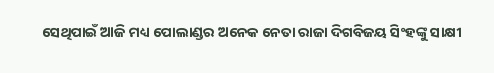ସେଥିପାଇଁ ଆଜି ମଧ୍ୟ ପୋଲାଣ୍ଡର ଅନେକ ନେତା ରାଜା ଦିଗବିଜୟ ସିଂହଙ୍କୁ ସାକ୍ଷୀ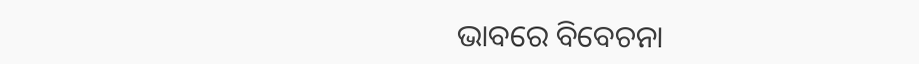ଭାବରେ ବିବେଚନା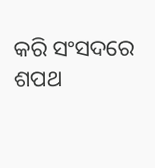କରି ସଂସଦରେ ଶପଥ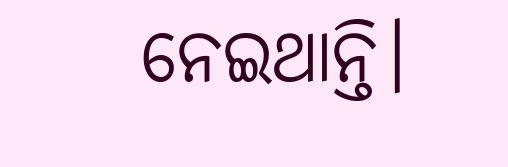ନେଇଥାନ୍ତି।